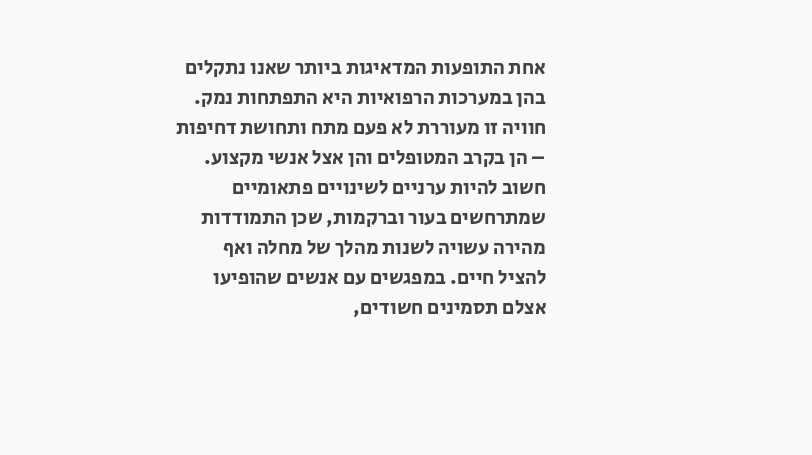אחת התופעות המדאיגות ביותר שאנו נתקלים בהן במערכות הרפואיות היא התפתחות נמק. חוויה זו מעוררת לא פעם מתח ותחושת דחיפות – הן בקרב המטופלים והן אצל אנשי מקצוע. חשוב להיות ערניים לשינויים פתאומיים שמתרחשים בעור וברקמות, שכן התמודדות מהירה עשויה לשנות מהלך של מחלה ואף להציל חיים. במפגשים עם אנשים שהופיעו אצלם תסמינים חשודים,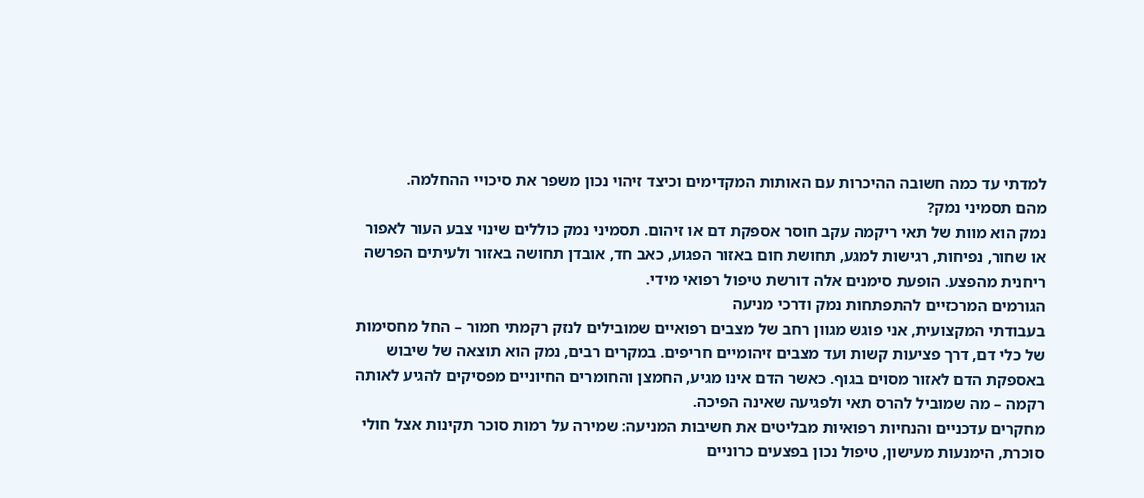למדתי עד כמה חשובה ההיכרות עם האותות המקדימים וכיצד זיהוי נכון משפר את סיכויי ההחלמה.
מהם תסמיני נמק?
נמק הוא מוות של תאי ריקמה עקב חוסר אספקת דם או זיהום. תסמיני נמק כוללים שינוי צבע העור לאפור או שחור, נפיחות, רגישות למגע, תחושת חום באזור הפגוע, כאב חד, אובדן תחושה באזור ולעיתים הפרשה ריחנית מהפצע. הופעת סימנים אלה דורשת טיפול רפואי מידי.
הגורמים המרכזיים להתפתחות נמק ודרכי מניעה
בעבודתי המקצועית, אני פוגש מגוון רחב של מצבים רפואיים שמובילים לנזק רקמתי חמור – החל מחסימות של כלי דם, דרך פציעות קשות ועד מצבים זיהומיים חריפים. במקרים רבים, נמק הוא תוצאה של שיבוש באספקת הדם לאזור מסוים בגוף. כאשר הדם אינו מגיע, החמצן והחומרים החיוניים מפסיקים להגיע לאותה רקמה – מה שמוביל להרס תאי ולפגיעה שאינה הפיכה.
מחקרים עדכניים והנחיות רפואיות מבליטים את חשיבות המניעה: שמירה על רמות סוכר תקינות אצל חולי סוכרת, הימנעות מעישון, טיפול נכון בפצעים כרוניים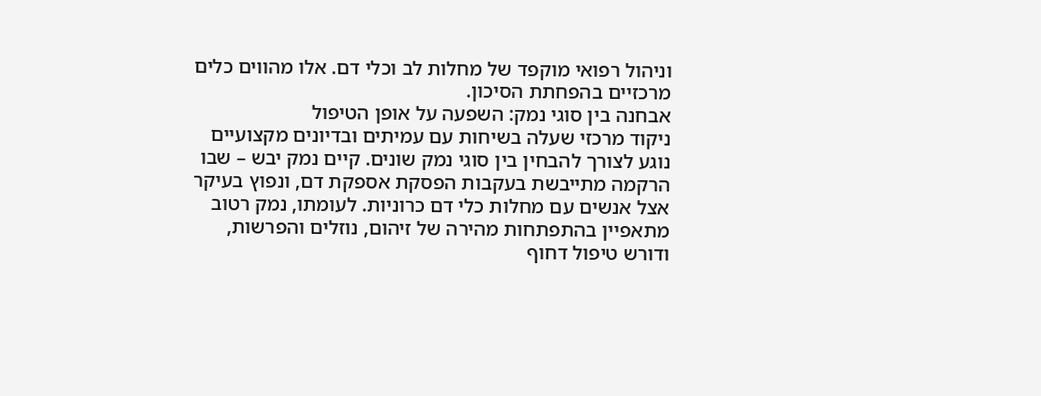וניהול רפואי מוקפד של מחלות לב וכלי דם. אלו מהווים כלים מרכזיים בהפחתת הסיכון.
אבחנה בין סוגי נמק: השפעה על אופן הטיפול
ניקוד מרכזי שעלה בשיחות עם עמיתים ובדיונים מקצועיים נוגע לצורך להבחין בין סוגי נמק שונים. קיים נמק יבש – שבו הרקמה מתייבשת בעקבות הפסקת אספקת דם, ונפוץ בעיקר אצל אנשים עם מחלות כלי דם כרוניות. לעומתו, נמק רטוב מתאפיין בהתפתחות מהירה של זיהום, נוזלים והפרשות, ודורש טיפול דחוף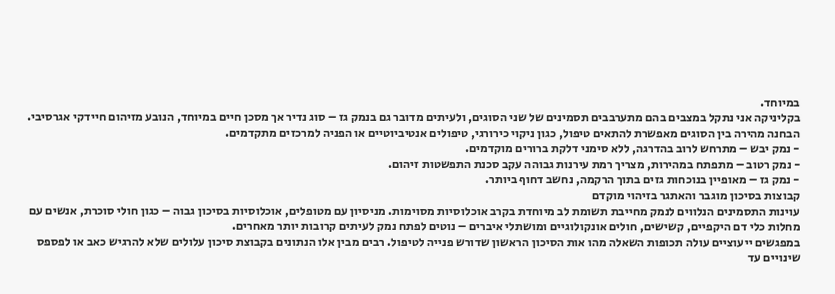במיוחד.
בקליניקה אני נתקל במצבים בהם מתערבבים תסמינים של שני הסוגים, ולעיתים מדובר גם בנמק גז – סוג נדיר אך מסכן חיים במיוחד, הנובע מזיהום חיידקי אגרסיבי. הבחנה מהירה בין הסוגים מאפשרת להתאים טיפול, כגון ניקוי כירורגי, טיפולים אנטיביוטיים או הפניה למרכזים מתקדמים.
- נמק יבש – מתרחש לרוב בהדרגה, ללא סימני דלקת ברורים מוקדמים.
- נמק רטוב – מתפתח במהירות, מצריך רמת עירנות גבוהה עקב סכנת התפשטות זיהום.
- נמק גז – מאופיין בנוכחות גזים בתוך הרקמה, נחשב דחוף ביותר.
קבוצות בסיכון מוגבר והאתגר בזיהוי מוקדם
עוינות התסמינים הנלווים לנמק מחייבת תשומת לב מיוחדת בקרב אוכלוסיות מסוימות. מניסיון עם מטופלים, אוכלוסיות בסיכון גבוה – כגון חולי סוכרת, אנשים עם מחלות כלי דם היקפיים, קשישים, חולים אונקולוגיים ומושתלי איברים – נוטים לפתח נמק לעיתים קרובות יותר מאחרים.
במפגשים ייעוציים עולה תכופות השאלה מהו אות הסיכון הראשון שדורש פנייה לטיפול. רבים מבין אלו הנתונים בקבוצת סיכון עלולים שלא להרגיש כאב או לפספס שינויים עד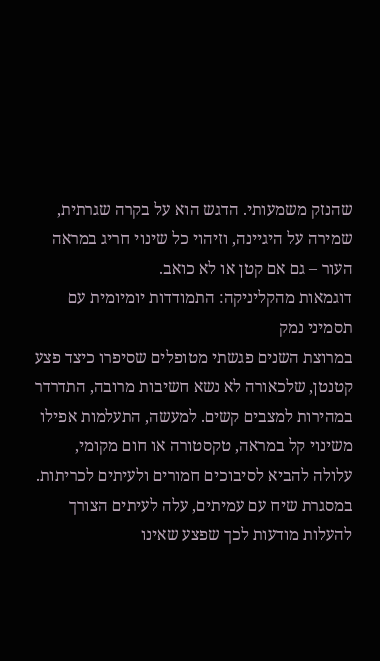שהנזק משמעותי. הדגש הוא על בקרה שגרתית, שמירה על היגיינה, וזיהוי כל שינוי חריג במראה העור – גם אם קטן או לא כואב.
דוגמאות מהקליניקה: התמודדות יומיומית עם תסמיני נמק
במרוצת השנים פגשתי מטופלים שסיפרו כיצד פצע קטנטן, שלכאורה לא נשא חשיבות מרובה, התדרדר במהירות למצבים קשים. למעשה, התעלמות אפילו משינוי קל במראה, טקסטורה או חום מקומי, עלולה להביא לסיבוכים חמורים ולעיתים לכריתות.
במסגרת שיח עם עמיתים, עלה לעיתים הצורך להעלות מודעות לכך שפצע שאינו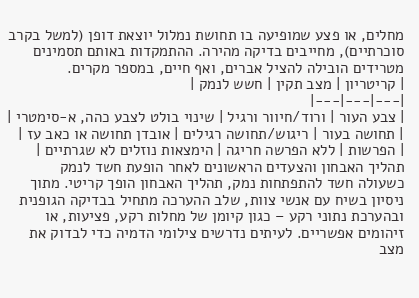מחלים, או פצע שמופיעה בו תחושת נמלול יוצאת דופן (למשל בקרב סוכרתיים), מחייבים בדיקה מהירה. ההתמקדות באותם תסמינים מטרידים הובילה להציל אברים, ואף חיים, במספר מקרים.
| קריטריון | מצב תקין | חשש לנמק |
|---|---|---|
| צבע העור | ורוד/חיוור ורגיל | שינוי בולט לצבע כהה, א-סימטרי |
| תחושה בעור | ריגוש/תחושה רגילים | אובדן תחושה או כאב עז |
| הפרשות | ללא הפרשה חריגה | הימצאות נוזלים לא שגרתיים |
תהליך האבחון והצעדים הראשונים לאחר הופעת חשד לנמק
כשעולה חשד להתפתחות נמק, תהליך האבחון הופך קריטי. מתוך ניסיון בשיח עם אנשי צוות, שלב ההערכה מתחיל בבדיקה הגופנית ובהערכת נתוני רקע – כגון קיומן של מחלות רקע, פציעות, או זיהומים אפשריים. לעיתים נדרשים צילומי הדמיה כדי לבדוק את מצב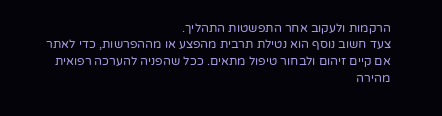הרקמות ולעקוב אחר התפשטות התהליך.
צעד חשוב נוסף הוא נטילת תרבית מהפצע או מההפרשות, כדי לאתר אם קיים זיהום ולבחור טיפול מתאים. ככל שהפניה להערכה רפואית מהירה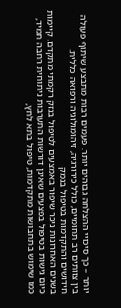יותר – כך סיכויי ההצלחה גבוהים יותר. פעמים רבות מתבצע שיתוף פעולה בין צוותים רב תחומיים, כולל כירורגיה, זיהומולוגיה ורפואה כללית.
חידושים והתקדמות בטיפול בנמק
בשנים האחרונות ניכר שיפור באמצעים לטיפול בנזק רקמתי מתקדם. קיימות כיום גישות בטיפול בפצעים שאינן דורשות התערבות ניתוחית רחבה תמיד, כמו שימוש בתחבושות מתקדמות, טיפול בתא לחץ,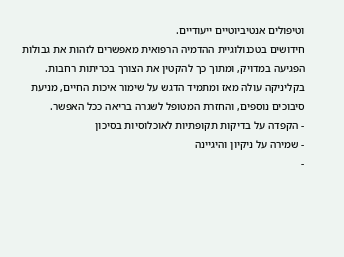וטיפולים אנטיביוטיים ייעודיים.
חידושים בטכנולוגיית ההדמיה הרפואית מאפשרים לזהות את גבולות הפגיעה במדויק, ומתוך כך להקטין את הצורך בכריתות רחבות. בקליניקה עולה מאז ומתמיד הדגש על שימור איכות החיים, מניעת סיבוכים נוספים, והחזרת המטופל לשגרה בריאה ככל האפשר.
- הקפדה על בדיקות תקופתיות לאוכלוסיות בסיכון
- שמירה על ניקיון והיגיינה
-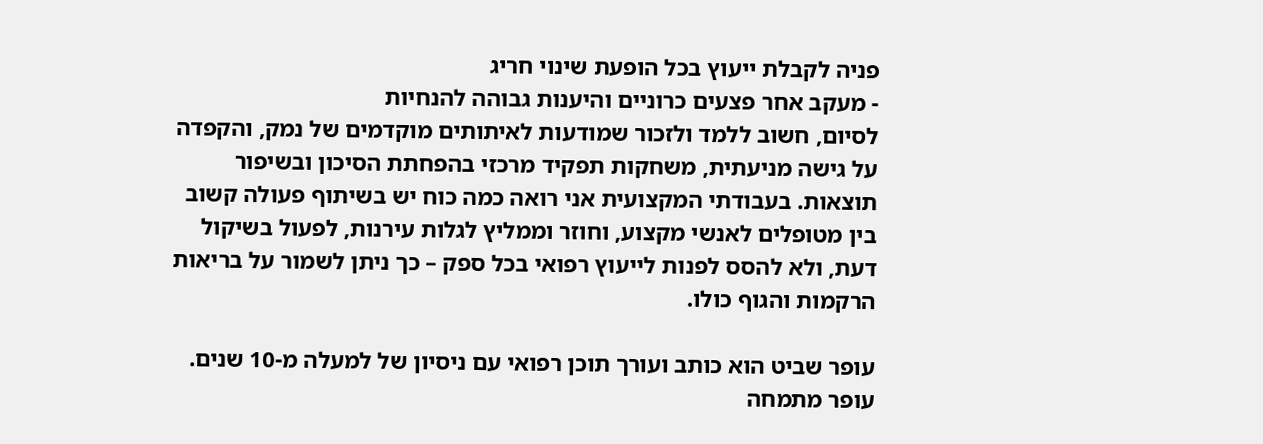פניה לקבלת ייעוץ בכל הופעת שינוי חריג
- מעקב אחר פצעים כרוניים והיענות גבוהה להנחיות
לסיום, חשוב ללמד ולזכור שמודעות לאיתותים מוקדמים של נמק, והקפדה על גישה מניעתית, משחקות תפקיד מרכזי בהפחתת הסיכון ובשיפור תוצאות. בעבודתי המקצועית אני רואה כמה כוח יש בשיתוף פעולה קשוב בין מטופלים לאנשי מקצוע, וחוזר וממליץ לגלות עירנות, לפעול בשיקול דעת, ולא להסס לפנות לייעוץ רפואי בכל ספק – כך ניתן לשמור על בריאות הרקמות והגוף כולו.

עופר שביט הוא כותב ועורך תוכן רפואי עם ניסיון של למעלה מ-10 שנים. עופר מתמחה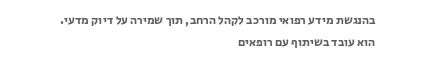בהנגשת מידע רפואי מורכב לקהל הרחב, תוך שמירה על דיוק מדעי. הוא עובד בשיתוף עם רופאים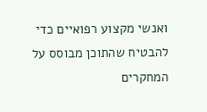ואנשי מקצוע רפואיים כדי להבטיח שהתוכן מבוסס על המחקרים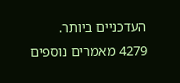העדכניים ביותר.
4279 מאמרים נוספים